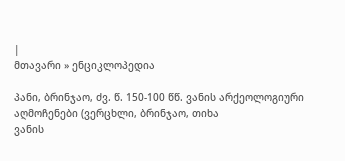|
მთავარი » ენციკლოპედია

პანი, ბრინჯაო, ძვ. წ. 150-100 წწ. ვანის არქეოლოგიური აღმოჩენები (ვერცხლი, ბრინჯაო, თიხა
ვანის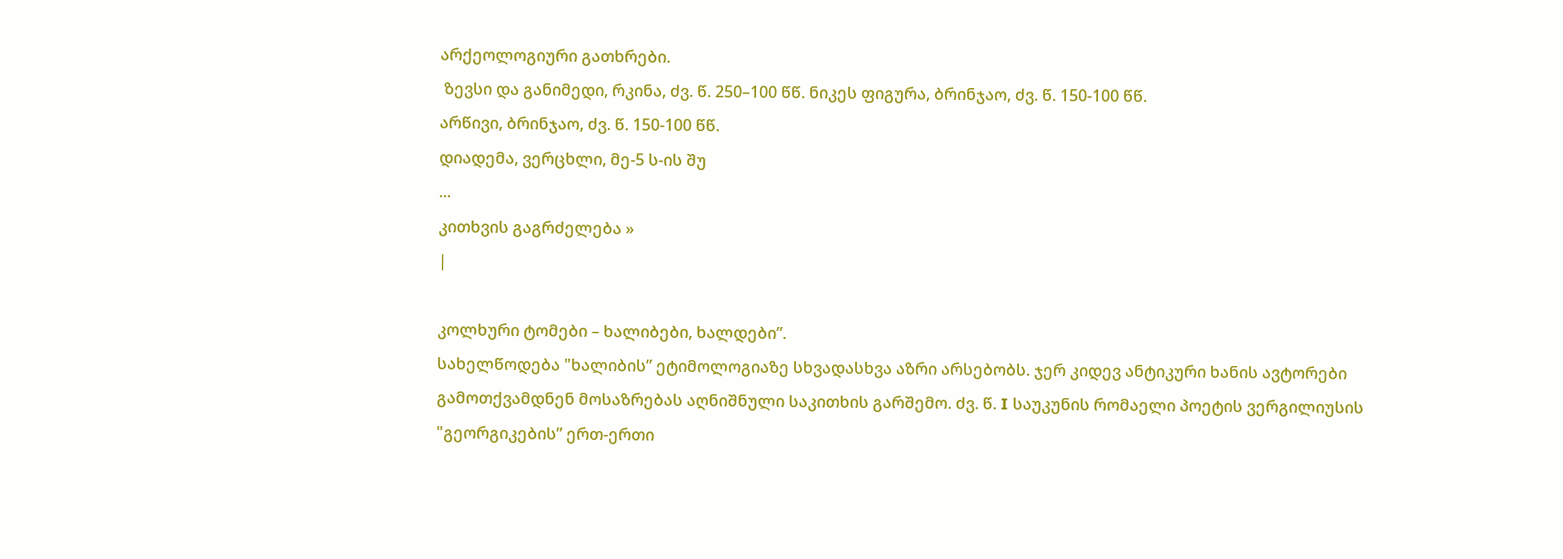არქეოლოგიური გათხრები.
 ზევსი და განიმედი, რკინა, ძვ. წ. 250–100 წწ. ნიკეს ფიგურა, ბრინჯაო, ძვ. წ. 150-100 წწ.
არწივი, ბრინჯაო, ძვ. წ. 150-100 წწ.
დიადემა, ვერცხლი, მე-5 ს-ის შუ
...
კითხვის გაგრძელება »
|

კოლხური ტომები – ხალიბები, ხალდები”.
სახელწოდება "ხალიბის” ეტიმოლოგიაზე სხვადასხვა აზრი არსებობს. ჯერ კიდევ ანტიკური ხანის ავტორები გამოთქვამდნენ მოსაზრებას აღნიშნული საკითხის გარშემო. ძვ. წ. I საუკუნის რომაელი პოეტის ვერგილიუსის "გეორგიკების” ერთ-ერთი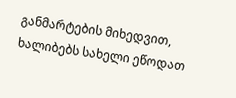განმარტების მიხედვით, ხალიბებს სახელი ეწოდათ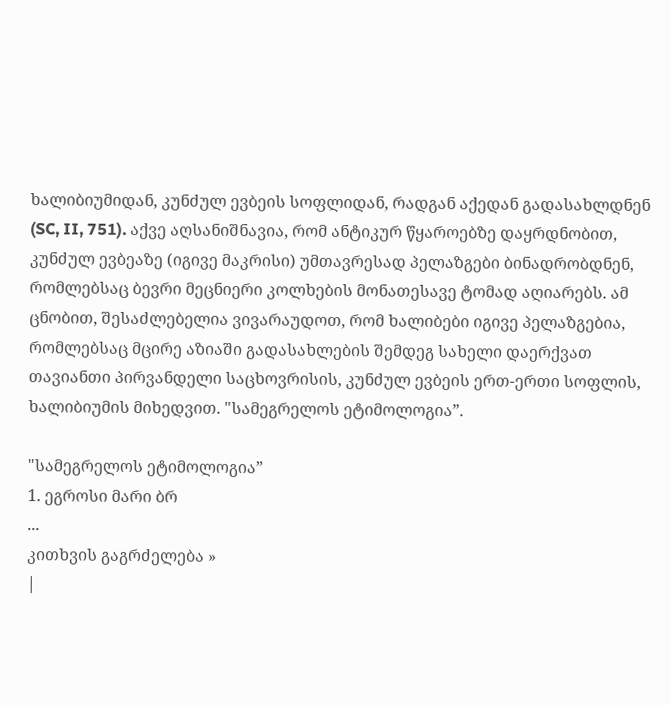ხალიბიუმიდან, კუნძულ ევბეის სოფლიდან, რადგან აქედან გადასახლდნენ (SC, II, 751). აქვე აღსანიშნავია, რომ ანტიკურ წყაროებზე დაყრდნობით, კუნძულ ევბეაზე (იგივე მაკრისი) უმთავრესად პელაზგები ბინადრობდნენ, რომლებსაც ბევრი მეცნიერი კოლხების მონათესავე ტომად აღიარებს. ამ ცნობით, შესაძლებელია ვივარაუდოთ, რომ ხალიბები იგივე პელაზგებია, რომლებსაც მცირე აზიაში გადასახლების შემდეგ სახელი დაერქვათ თავიანთი პირვანდელი საცხოვრისის, კუნძულ ევბეის ერთ-ერთი სოფლის, ხალიბიუმის მიხედვით. "სამეგრელოს ეტიმოლოგია”.

"სამეგრელოს ეტიმოლოგია”
1. ეგროსი მარი ბრ
...
კითხვის გაგრძელება »
|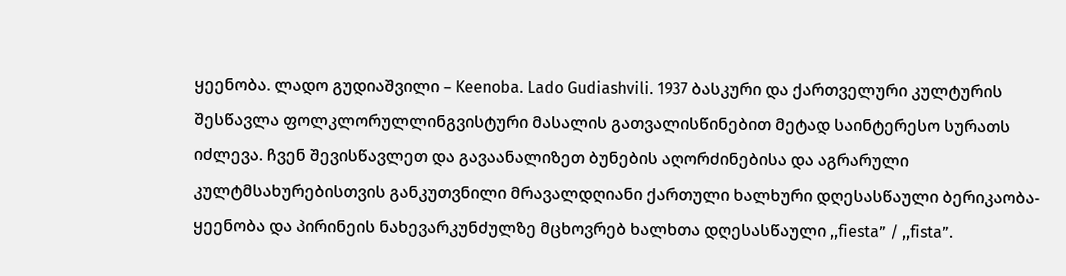ყეენობა. ლადო გუდიაშვილი – Keenoba. Lado Gudiashvili. 1937 ბასკური და ქართველური კულტურის შესწავლა ფოლკლორულლინგვისტური მასალის გათვალისწინებით მეტად საინტერესო სურათს იძლევა. ჩვენ შევისწავლეთ და გავაანალიზეთ ბუნების აღორძინებისა და აგრარული კულტმსახურებისთვის განკუთვნილი მრავალდღიანი ქართული ხალხური დღესასწაული ბერიკაობა-ყეენობა და პირინეის ნახევარკუნძულზე მცხოვრებ ხალხთა დღესასწაული ,,fiesta” / ,,fista”.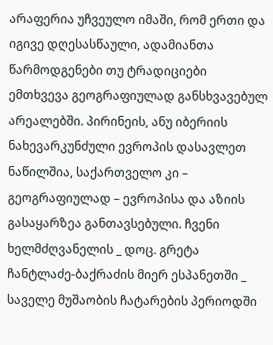არაფერია უჩვეულო იმაში, რომ ერთი და იგივე დღესასწაული, ადამიანთა წარმოდგენები თუ ტრადიციები ემთხვევა გეოგრაფიულად განსხვავებულ არეალებში. პირინეის, ანუ იბერიის ნახევარკუნძული ევროპის დასავლეთ ნაწილშია, საქართველო კი – გეოგრაფიულად – ევროპისა და აზიის გასაყარზეა განთავსებული. ჩვენი ხელმძღვანელის _ დოც. გრეტა ჩანტლაძე-ბაქრაძის მიერ ესპანეთში _ საველე მუშაობის ჩატარების პერიოდში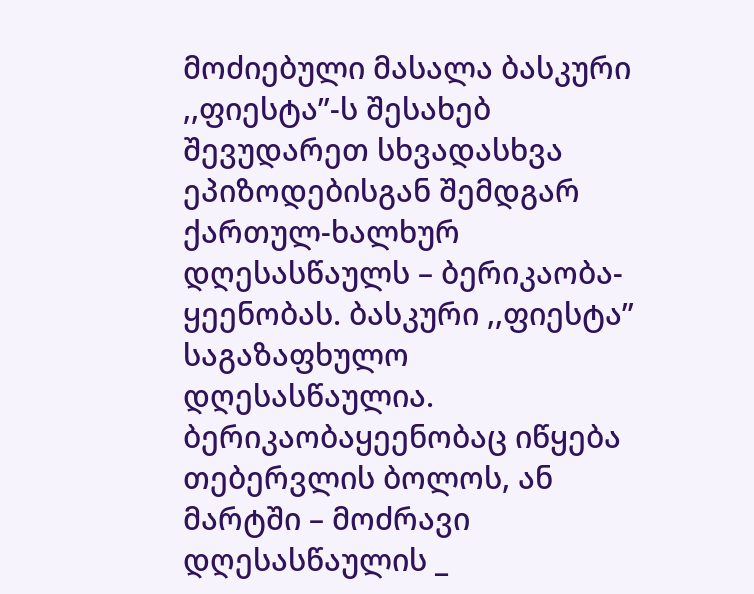მოძიებული მასალა ბასკური ,,ფიესტა”-ს შესახებ შევუდარეთ სხვადასხვა ეპიზოდებისგან შემდგარ ქართულ-ხალხურ დღესასწაულს – ბერიკაობა-ყეენობას. ბასკური ,,ფიესტა” საგაზაფხულო დღესასწაულია. ბერიკაობაყეენობაც იწყება თებერვლის ბოლოს, ან მარტში – მოძრავი დღესასწაულის _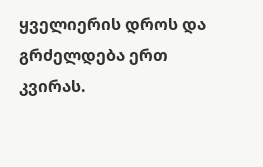ყველიერის დროს და გრძელდება ერთ კვირას.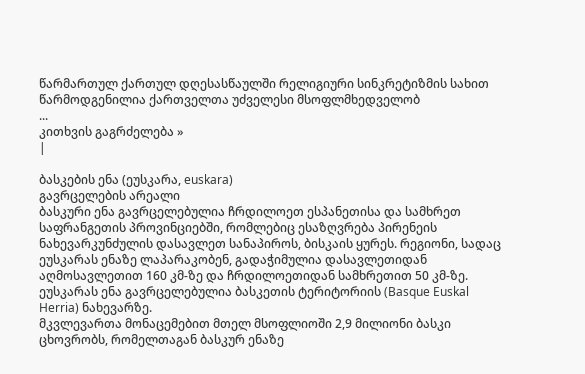წარმართულ ქართულ დღესასწაულში რელიგიური სინკრეტიზმის სახით წარმოდგენილია ქართველთა უძველესი მსოფლმხედველობ
...
კითხვის გაგრძელება »
|

ბასკების ენა (ეუსკარა, euskara)
გავრცელების არეალი
ბასკური ენა გავრცელებულია ჩრდილოეთ ესპანეთისა და სამხრეთ საფრანგეთის პროვინციებში, რომლებიც ესაზღვრება პირენეის ნახევარკუნძულის დასავლეთ სანაპიროს, ბისკაის ყურეს. რეგიონი, სადაც ეუსკარას ენაზე ლაპარაკობენ, გადაჭიმულია დასავლეთიდან აღმოსავლეთით 160 კმ-ზე და ჩრდილოეთიდან სამხრეთით 50 კმ-ზე. ეუსკარას ენა გავრცელებულია ბასკეთის ტერიტორიის (Basque Euskal Herria) ნახევარზე.
მკვლევართა მონაცემებით მთელ მსოფლიოში 2,9 მილიონი ბასკი ცხოვრობს, რომელთაგან ბასკურ ენაზე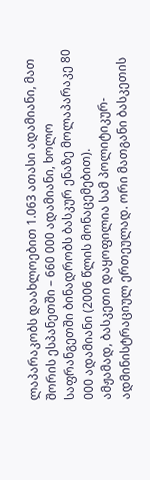ლაპარაკობს დაახლოებით 1.063 ათასი ადამიანი, მათ შორის ესპანეთში – 660 000 ადამიანი, ხოლო საფრანგეთში ბინადრობს ბასკურ ენაზე მოლაპარაკე 80 000 ადამიანი (2006 წლის მონაცემებით).
ამჟამად, ბასკეთი დაყოფილია სამ პოლიტიკურ-ადმინისტრაციულ ერთეულად. ორი მათგანი ბასკეთის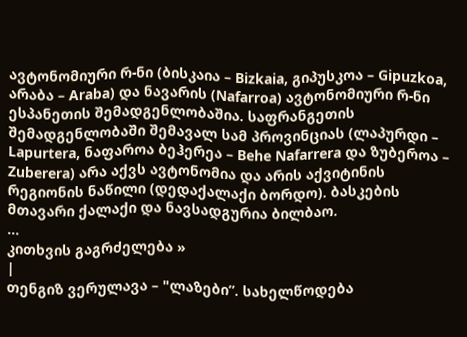ავტონომიური რ-ნი (ბისკაია – Bizkaia, გიპუსკოა – Gipuzkoa, არაბა – Araba) და ნავარის (Nafarroa) ავტონომიური რ-ნი ესპანეთის შემადგენლობაშია. საფრანგეთის შემადგენლობაში შემავალ სამ პროვინციას (ლაპურდი – Lapurtera, ნაფაროა ბეჰერეა – Behe Nafarrera და ზუბეროა – Zuberera) არა აქვს ავტონომია და არის აქვიტინის რეგიონის ნაწილი (დედაქალაქი ბორდო). ბასკების მთავარი ქალაქი და ნავსადგურია ბილბაო.
...
კითხვის გაგრძელება »
|
თენგიზ ვერულავა – "ლაზები”. სახელწოდება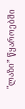"ლაზი” წყაროებში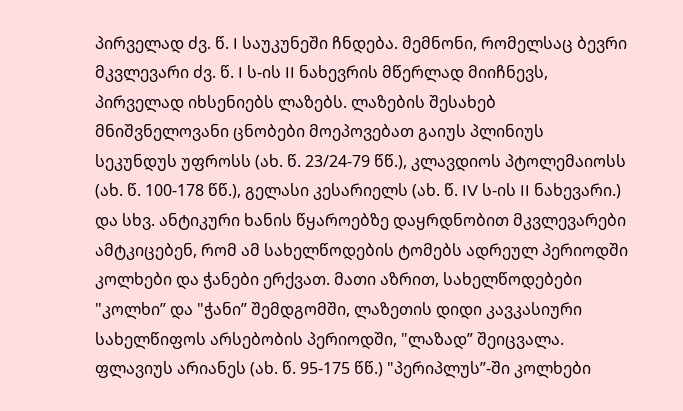პირველად ძვ. წ. I საუკუნეში ჩნდება. მემნონი, რომელსაც ბევრი მკვლევარი ძვ. წ. I ს-ის II ნახევრის მწერლად მიიჩნევს, პირველად იხსენიებს ლაზებს. ლაზების შესახებ მნიშვნელოვანი ცნობები მოეპოვებათ გაიუს პლინიუს სეკუნდუს უფროსს (ახ. წ. 23/24-79 წწ.), კლავდიოს პტოლემაიოსს (ახ. წ. 100-178 წწ.), გელასი კესარიელს (ახ. წ. IV ს-ის II ნახევარი.) და სხვ. ანტიკური ხანის წყაროებზე დაყრდნობით მკვლევარები ამტკიცებენ, რომ ამ სახელწოდების ტომებს ადრეულ პერიოდში კოლხები და ჭანები ერქვათ. მათი აზრით, სახელწოდებები "კოლხი” და "ჭანი” შემდგომში, ლაზეთის დიდი კავკასიური სახელწიფოს არსებობის პერიოდში, "ლაზად” შეიცვალა. ფლავიუს არიანეს (ახ. წ. 95-175 წწ.) "პერიპლუს”-ში კოლხები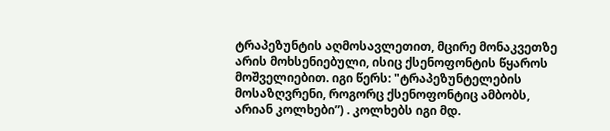ტრაპეზუნტის აღმოსავლეთით, მცირე მონაკვეთზე არის მოხსენიებული, ისიც ქსენოფონტის წყაროს მოშველიებით. იგი წერს: "ტრაპეზუნტელების მოსაზღვრენი, როგორც ქსენოფონტიც ამბობს, არიან კოლხები”) . კოლხებს იგი მდ.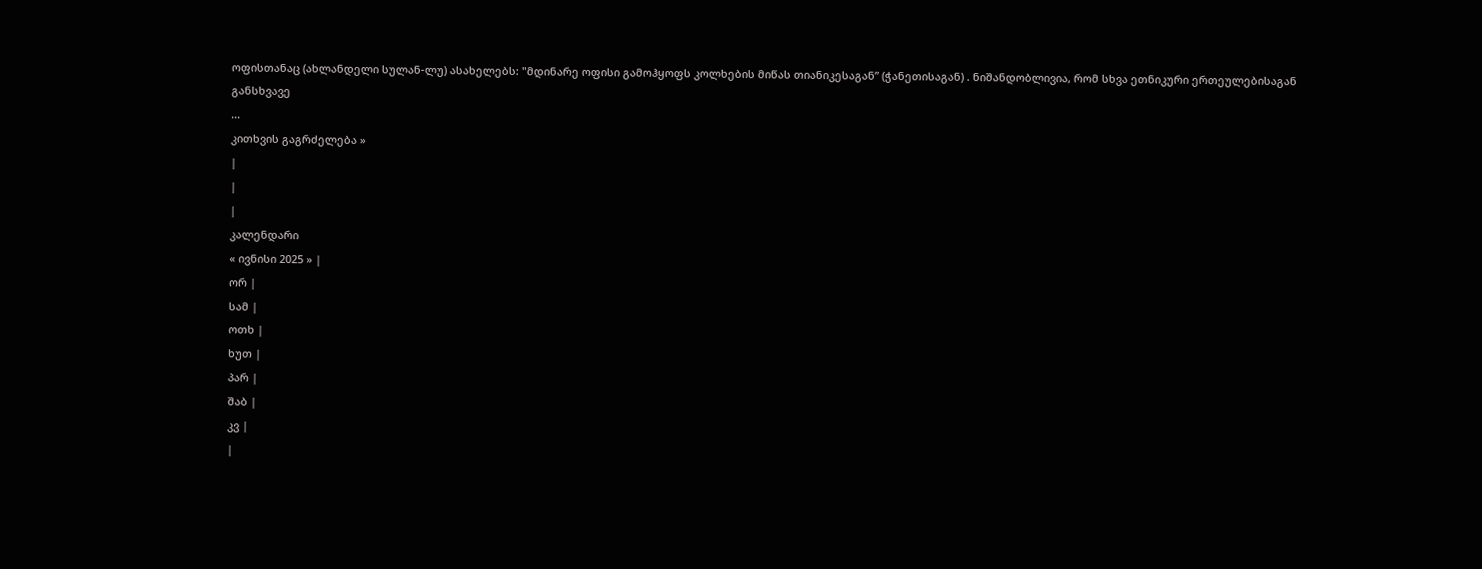ოფისთანაც (ახლანდელი სულან-ლუ) ასახელებს: "მდინარე ოფისი გამოჰყოფს კოლხების მიწას თიანიკესაგან” (ჭანეთისაგან) . ნიშანდობლივია, რომ სხვა ეთნიკური ერთეულებისაგან განსხვავე
...
კითხვის გაგრძელება »
|
|
|
კალენდარი
« ივნისი 2025 » |
ორ |
სამ |
ოთხ |
ხუთ |
პარ |
შაბ |
კვ |
|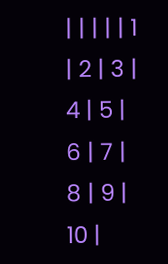| | | | | 1 | 2 | 3 | 4 | 5 | 6 | 7 | 8 | 9 | 10 |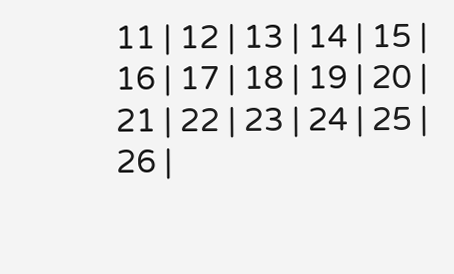11 | 12 | 13 | 14 | 15 | 16 | 17 | 18 | 19 | 20 | 21 | 22 | 23 | 24 | 25 | 26 |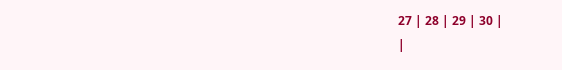27 | 28 | 29 | 30 |
|